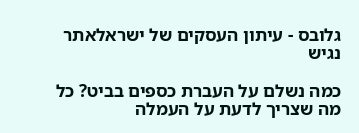גלובס - עיתון העסקים של ישראלאתר נגיש

כמה נשלם על העברת כספים בביט? כל מה שצריך לדעת על העמלה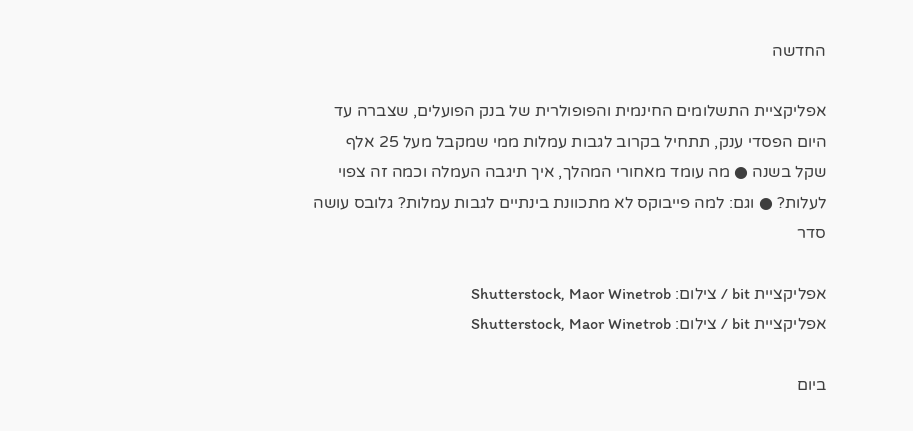החדשה

אפליקציית התשלומים החינמית והפופולרית של בנק הפועלים, שצברה עד היום הפסדי ענק, תתחיל בקרוב לגבות עמלות ממי שמקבל מעל 25 אלף שקל בשנה ● מה עומד מאחורי המהלך, איך תיגבה העמלה וכמה זה צפוי לעלות? ● וגם: למה פייבוקס לא מתכוונת בינתיים לגבות עמלות? גלובס עושה סדר

אפליקציית bit / צילום: Shutterstock, Maor Winetrob
אפליקציית bit / צילום: Shutterstock, Maor Winetrob

ביום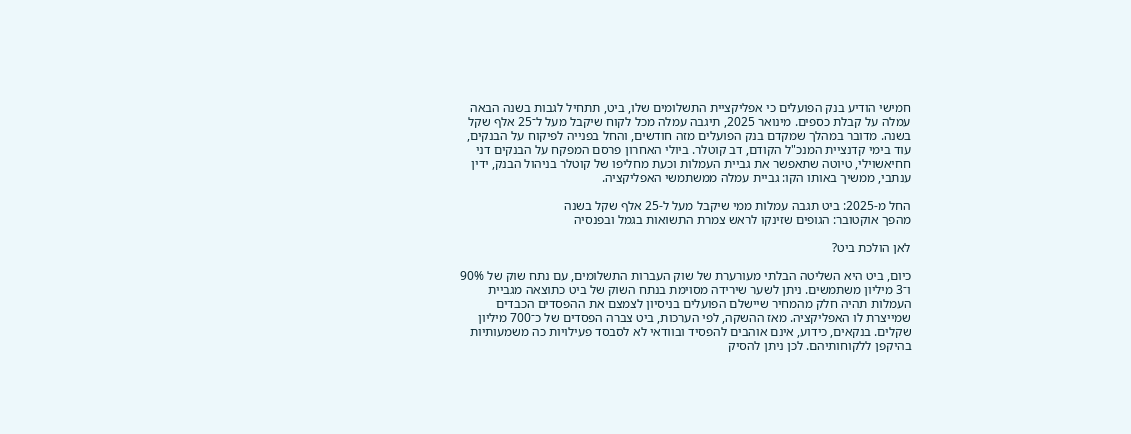חמישי הודיע בנק הפועלים כי אפליקציית התשלומים שלו, ביט, תתחיל לגבות בשנה הבאה עמלה על קבלת כספים. מינואר 2025, תיגבה עמלה מכל לקוח שיקבל מעל ל־25 אלף שקל בשנה. מדובר במהלך שמקדם בנק הפועלים מזה חודשים, והחל בפנייה לפיקוח על הבנקים, עוד בימי קדנציית המנכ"ל הקודם, דב קוטלר. ביולי האחרון פרסם המפקח על הבנקים דני חחיאשוילי, טיוטה שתאפשר את גביית העמלות וכעת מחליפו של קוטלר בניהול הבנק, ידין ענתבי, ממשיך באותו הקו: גביית עמלה ממשתמשי האפליקציה.

החל מ-2025: ביט תגבה עמלות ממי שיקבל מעל ל-25 אלף שקל בשנה
מהפך אוקטובר: הגופים שזינקו לראש צמרת התשואות בגמל ובפנסיה

לאן הולכת ביט?

כיום, ביט היא השליטה הבלתי מעורערת של שוק העברות התשלומים, עם נתח שוק של 90% ו־3 מיליון משתמשים. ניתן לשער שירידה מסוימת בנתח השוק של ביט כתוצאה מגביית העמלות תהיה חלק מהמחיר שיישלם הפועלים בניסיון לצמצם את ההפסדים הכבדים שמייצרת לו האפליקציה. מאז ההשקה, לפי הערכות, ביט צברה הפסדים של כ־700 מיליון שקלים. בנקאים, כידוע, אינם אוהבים להפסיד ובוודאי לא לסבסד פעילויות כה משמעותיות בהיקפן ללקוחותיהם. לכן ניתן להסיק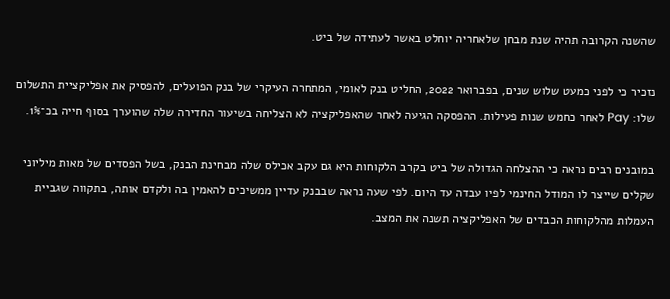שהשנה הקרובה תהיה שנת מבחן שלאחריה יוחלט באשר לעתידה של ביט.

נזכיר כי לפני כמעט שלוש שנים, בפברואר 2022, החליט בנק לאומי, המתחרה העיקרי של בנק הפועלים, להפסיק את אפליקציית התשלום שלו: Pay לאחר כחמש שנות פעילות. ההפסקה הגיעה לאחר שהאפליקציה לא הצליחה בשיעור החדירה שלה שהוערך בסוף חייה בכ־1%.

במובנים רבים נראה כי ההצלחה הגדולה של ביט בקרב הלקוחות היא גם עקב אכילס שלה מבחינת הבנק, בשל הפסדים של מאות מיליוני שקלים שייצר לו המודל החינמי לפיו עבדה עד היום. לפי שעה נראה שבבנק עדיין ממשיכים להאמין בה ולקדם אותה, בתקווה שגביית העמלות מהלקוחות הכבדים של האפליקציה תשנה את המצב.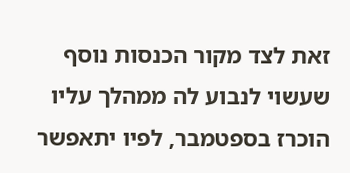זאת לצד מקור הכנסות נוסף שעשוי לנבוע לה ממהלך עליו הוכרז בספטמבר, לפיו יתאפשר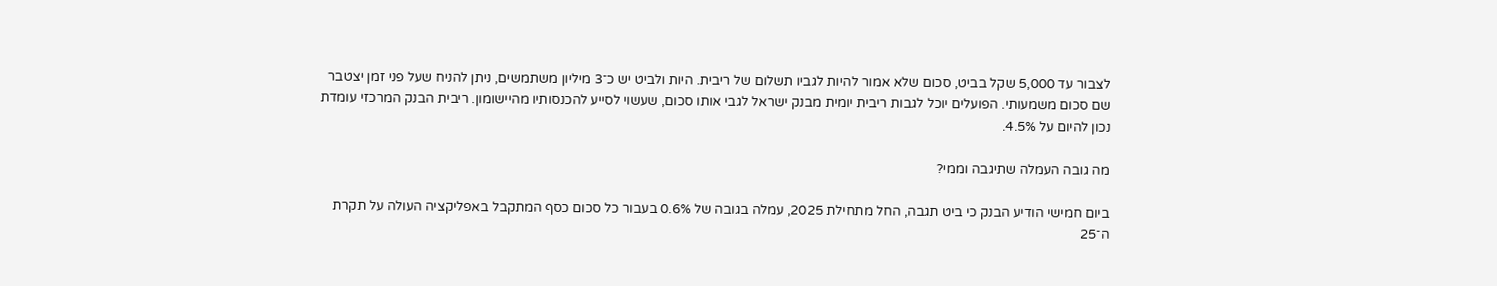לצבור עד 5,000 שקל בביט, סכום שלא אמור להיות לגביו תשלום של ריבית. היות ולביט יש כ־3 מיליון משתמשים, ניתן להניח שעל פני זמן יצטבר שם סכום משמעותי. הפועלים יוכל לגבות ריבית יומית מבנק ישראל לגבי אותו סכום, שעשוי לסייע להכנסותיו מהיישומון. ריבית הבנק המרכזי עומדת נכון להיום על 4.5%.

מה גובה העמלה שתיגבה וממי?

ביום חמישי הודיע הבנק כי ביט תגבה, החל מתחילת 2025, עמלה בגובה של 0.6% בעבור כל סכום כסף המתקבל באפליקציה העולה על תקרת ה־25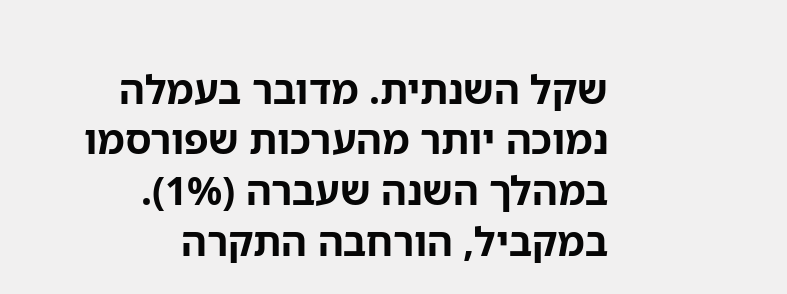שקל השנתית. מדובר בעמלה נמוכה יותר מהערכות שפורסמו במהלך השנה שעברה (1%). במקביל, הורחבה התקרה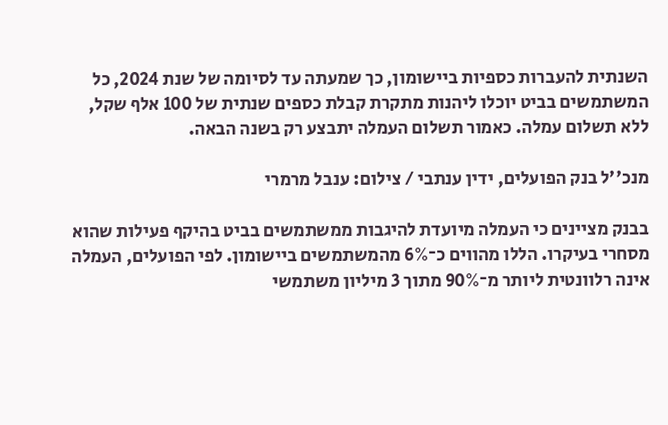השנתית להעברות כספיות ביישומון, כך שמעתה עד לסיומה של שנת 2024, כל המשתמשים בביט יוכלו ליהנות מתקרת קבלת כספים שנתית של 100 אלף שקל, ללא תשלום עמלה. כאמור תשלום העמלה יתבצע רק בשנה הבאה.

מנכ''ל בנק הפועלים, ידין ענתבי / צילום: ענבל מרמרי

בבנק מציינים כי העמלה מיועדת להיגבות ממשתמשים בביט בהיקף פעילות שהוא מסחרי בעיקרו. הללו מהווים כ־6% מהמשתמשים ביישומון. לפי הפועלים, העמלה אינה רלוונטית ליותר מ־90% מתוך 3 מיליון משתמשי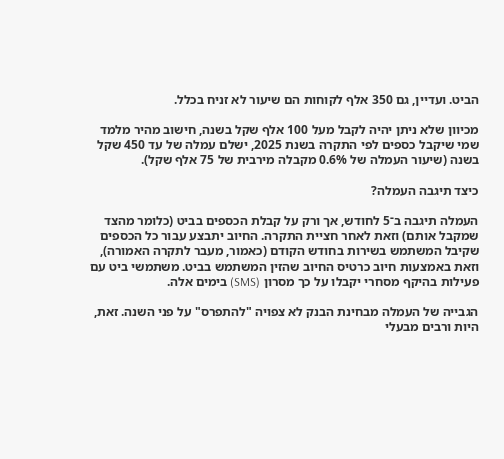הביט. ועדיין, גם 350 אלף לקוחות הם שיעור לא זניח בכלל.

מכיוון שלא ניתן יהיה לקבל מעל 100 אלף שקל בשנה, חישוב מהיר מלמד שמי שיקבל כספים לפי התקרה בשנת 2025, ישלם עמלה של עד 450 שקל בשנה (שיעור העמלה של 0.6% מקבלה מירבית של 75 אלף שקל).

כיצד תיגבה העמלה?

העמלה תיגבה ב־5 לחודש, אך ורק על קבלת הכספים בביט (כלומר מהצד שמקבל אותם) וזאת לאחר חציית התקרה. החיוב יתבצע עבור כל הכספים שקיבל המשתמש בשירות בחודש הקודם (כאמור, מעבר לתקרה האמורה), וזאת באמצעות חיוב כרטיס החיוב שהזין המשתמש בביט. משתמשי ביט עם פעילות בהיקף מסחרי יקבלו על כך מסרון (SMS) בימים אלה.

הגבייה של העמלה מבחינת הבנק לא צפויה "להתפרס" על פני השנה. זאת, היות ורבים מבעלי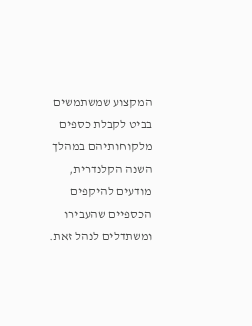המקצוע שמשתמשים בביט לקבלת כספים מלקוחותיהם במהלך השנה הקלנדרית, מודעים להיקפים הכספיים שהעבירו ומשתדלים לנהל זאת.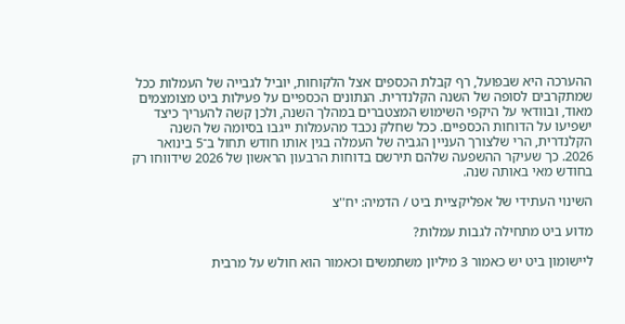ההערכה היא שבפועל, רף קבלת הכספים אצל הלקוחות, יוביל לגבייה של העמלות ככל שמתקרבים לסופה של השנה הקלנדרית. הנתונים הכספיים על פעילות ביט מצומצמים מאוד, ובוודאי על היקפי השימוש המצטברים במהלך השנה, ולכן קשה להעריך כיצד ישפיעו על הדוחות הכספיים. ככל שחלק נכבד מהעמלות ייגבו בסיומה של השנה הקלנדרית, הרי שלצורך העניין הגביה של העמלה בגין אותו חודש תחול ב־5 בינואר 2026. כך שעיקר ההשפעה שלהם תירשם בדוחות הרבעון הראשון של 2026 שידווחו רק בחודש מאי באותה שנה.

השינוי העתידי של אפליקציית ביט / הדמיה: יח''צ

מדוע ביט מתחילה לגבות עמלות?

ליישומון ביט יש כאמור 3 מיליון משתמשים וכאמור הוא חולש על מרבית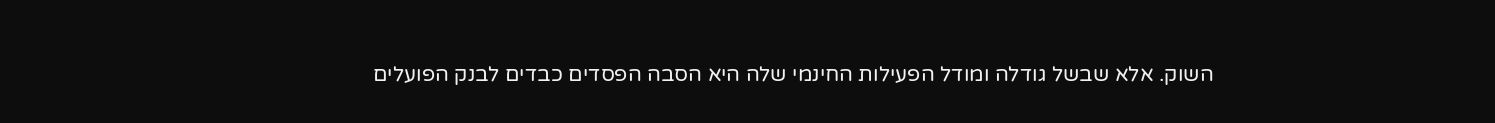השוק. אלא שבשל גודלה ומודל הפעילות החינמי שלה היא הסבה הפסדים כבדים לבנק הפועלים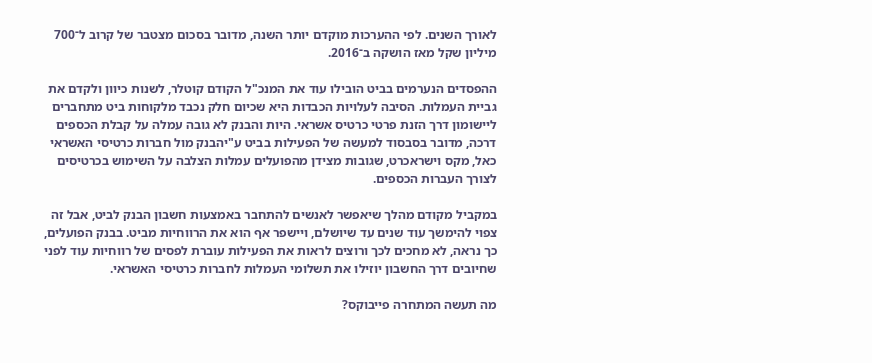לאורך השנים. לפי ההערכות מוקדם יותר השנה, מדובר בסכום מצטבר של קרוב ל־700 מיליון שקל מאז הושקה ב־2016.

ההפסדים הנערמים בביט הובילו עוד את המנכ"ל הקודם קוטלר, לשנות כיוון ולקדם את גביית העמלות. הסיבה לעלויות הכבדות היא שכיום חלק נכבד מלקוחות ביט מתחברים ליישומון דרך הזנת פרטי כרטיס אשראי. היות והבנק לא גובה עמלה על קבלת הכספים דרכה, מדובר בסבסוד למעשה של הפעילות בביט ע"יהבנק מול חברות כרטיסי האשראי כאל, מקס וישראכרט, שגובות מצידן מהפועלים עמלות הצלבה על השימוש בכרטיסים לצורך העברות הכספים.

במקביל מקודם מהלך שיאפשר לאנשים להתחבר באמצעות חשבון הבנק לביט, אבל זה צפוי להימשך עוד שנים עד שיושלם, ויישפר אף הוא את הרווחיות מביט. בבנק הפועלים, כך נראה, לא מחכים לכך ורוצים לראות את הפעילות עוברת לפסים של רווחיות עוד לפני שחיובים דרך החשבון יוזילו את תשלומי העמלות לחברות כרטיסי האשראי.

מה תעשה המתחרה פייבוקס?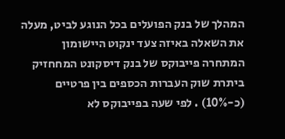המהלך של בנק הפועלים בכל הנוגע לביט, מעלה את השאלה באיזה צעד ינקוט היישומון המתחרה פייבוקס של בנק דיסקונט המחחזיק ביתרת שוק העברות הכספים בין פרטיים (כ-10%) . לפי שעה בפייבוקס לא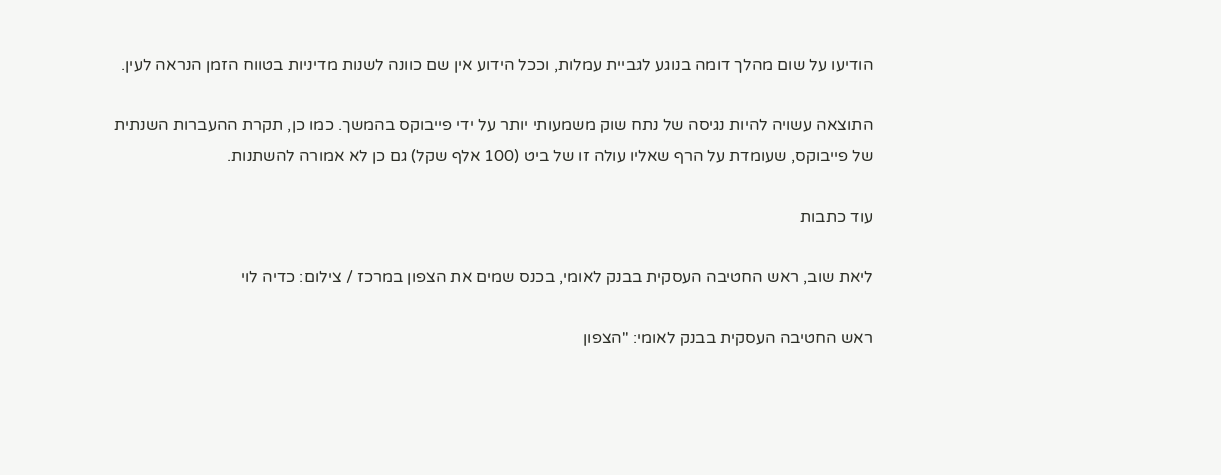הודיעו על שום מהלך דומה בנוגע לגביית עמלות, וככל הידוע אין שם כוונה לשנות מדיניות בטווח הזמן הנראה לעין.

התוצאה עשויה להיות נגיסה של נתח שוק משמעותי יותר על ידי פייבוקס בהמשך. כמו כן, תקרת ההעברות השנתית של פייבוקס, שעומדת על הרף שאליו עולה זו של ביט (100 אלף שקל) גם כן לא אמורה להשתנות.

עוד כתבות

ליאת שוב, ראש החטיבה העסקית בבנק לאומי, בכנס שמים את הצפון במרכז / צילום: כדיה לוי

ראש החטיבה העסקית בבנק לאומי: "הצפון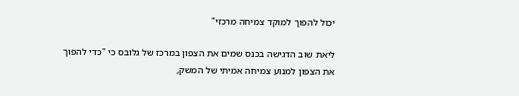יכול להפוך למוקד צמיחה מרכזי"

ליאת שוב הדגישה בכנס שמים את הצפון במרכז של גלובס כי "כדי להפוך את הצפון למנוע צמיחה אמיתי של המשק,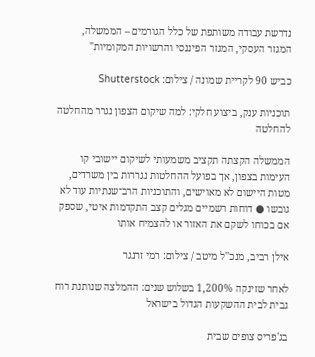נדרשת עבודה משותפת של כלל הגורמים – הממשלה, המגזר העסקי, המגזר הפיננסי והרשויות המקומיות"

כביש 90 לקריית שמונה / צילום: Shutterstock

תוכניות ענק, ביצוע חלקי: למה שיקום הצפון נגרר מהחלטה להחלטה

הממשלה הקצתה תקציב משמעותי לשיקום יישובי קו העימות בצפון, אך בפועל ההחלטות נגררות בין משרדים, מטות היישום לא מאוישים, והתוכניות הרב־שנתיות עוד לא גובשו ● דוחות רשמיים מגלים קצב התקדמות איטי, שספק אם בכוחו לשקם את האזור או להצמיח אותו

אילן רביב, מנכ''ל מיטב / צילום: רמי זרנגר

לאחר שזינקה 1,200% בשלוש שנים: ההמלצה שנותנת רוח גבית לבית ההשקעות הגדול בישראל

בג'פריס צופים שבית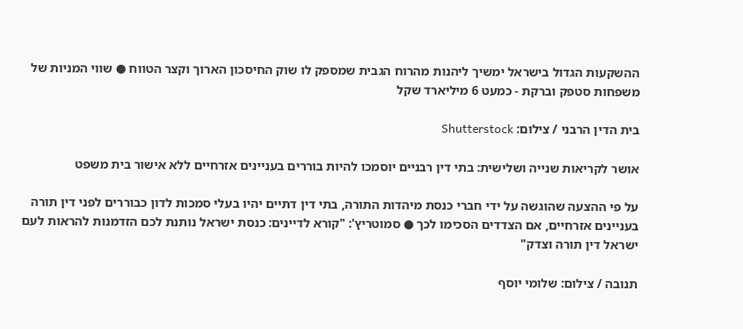ההשקעות הגדול בישראל ימשיך ליהנות מהרוח הגבית שמספק לו שוק החיסכון הארוך וקצר הטווח ● שווי המניות של משפחות סטפק וברקת - כמעט 6 מיליארד שקל

בית הדין הרבני / צילום: Shutterstock

אושר לקריאות שנייה ושלישית: בתי דין רבניים יוסמכו להיות בוררים בעניינים אזרחיים ללא אישור בית משפט

על פי ההצעה שהוגשה על ידי חברי כנסת מיהדות התורה, בתי דין דתיים יהיו בעלי סמכות לדון כבוררים לפני דין תורה בעניינים אזרחיים, אם הצדדים הסכימו לכך ● סמוטריץ': "קורא לדיינים: כנסת ישראל נותנת לכם הזדמנות להראות לעם ישראל דין תורה וצדק"

תנובה / צילום: שלומי יוסף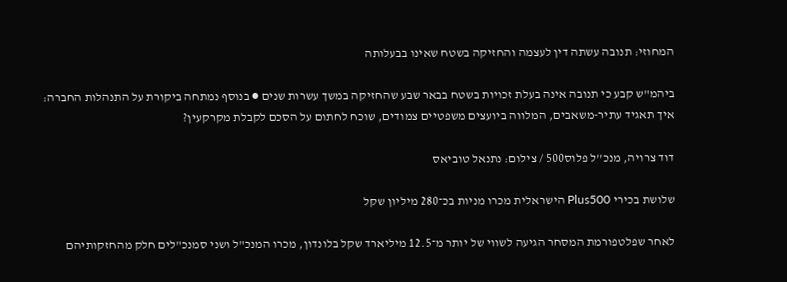המחוזי: תנובה עשתה דין לעצמה והחזיקה בשטח שאינו בבעלותה

ביהמ"ש קבע כי תנובה אינה בעלת זכויות בשטח בבאר שבע שהחזיקה במשך עשרות שנים ● בנוסף נמתחה ביקורת על התנהלות החברה: איך תאגיד עתיר-משאבים, המלווה ביועצים משפטיים צמודים, שוכח לחתום על הסכם לקבלת מקרקעין?

דוד צרויה, מנכ''ל פלוס500 / צילום: נתנאל טוביאס

שלושת בכירי Plus500 הישראלית מכרו מניות בכ־280 מיליון שקל

לאחר שפלטפורמת המסחר הגיעה לשווי של יותר מ־12.5 מיליארד שקל בלונדון, מכרו המנכ"ל ושני סמנכ"לים חלק מהחזקותיהם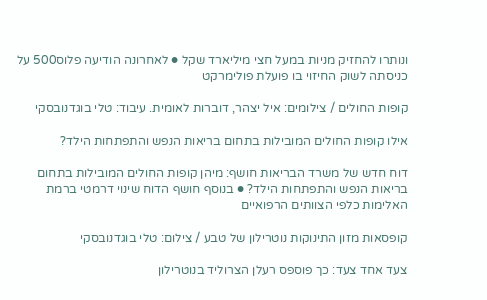ונותרו להחזיק מניות במעל חצי מיליארד שקל ● לאחרונה הודיעה פלוס500 על כניסתה לשוק החיזוי בו פועלת פולימרקט

קופות החולים / צילומים: איל יצהר, דוברות לאומית. עיבוד: טלי בוגדנובסקי

אילו קופות החולים המובילות בתחום בריאות הנפש והתפתחות הילד?

דוח חדש של משרד הבריאות חושף: מיהן קופות החולים המובילות בתחום בריאות הנפש והתפתחות הילד? ● בנוסף חושף הדוח שינוי דרמטי ברמת האלימות כלפי הצוותים הרפואיים

קופסאות מזון התינוקות נוטרילון של טבע / צילום: טלי בוגדנובסקי

צעד אחד צעד: כך פוספס רעלן הצרוליד בנוטרילון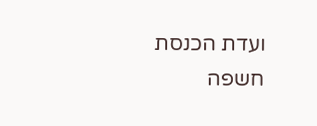ועדת הכנסת חשפה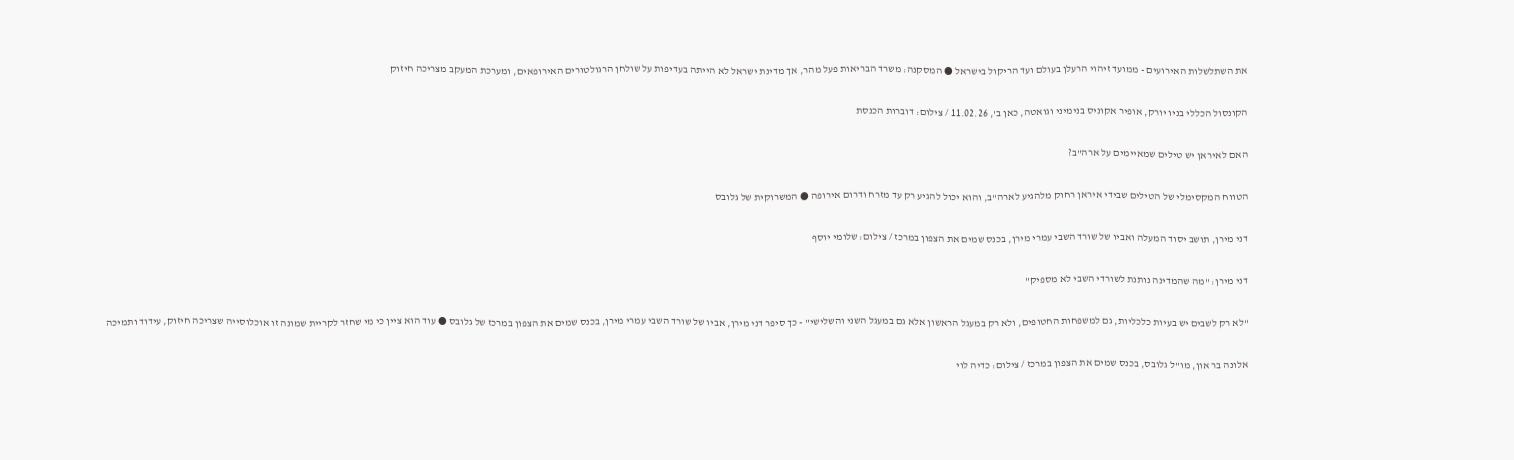את השתלשלות האירועים - ממועד זיהוי הרעלן בעולם ועד הריקול בישראל ● המסקנה: משרד הבריאות פעל מהר, אך מדינת ישראל לא הייתה בעדיפות על שולחן הרגולטורים האירופאים, ומערכת המעקב מצריכה חיזוק

הקונסול הכללי בניו יורק, אופיר אקוניס בנימיני וגואטה, כאן ב', 11.02.26 / צילום: דוברות הכנסת

האם לאיראן יש טילים שמאיימים על ארה"ב?

הטווח המקסימלי של הטילים שבידי איראן רחוק מלהגיע לארה"ב, והוא יכול להגיע רק עד מזרח ודרום אירופה ● המשרוקית של גלובס

דני מירן, תושב יסוד המעלה ואביו של שורד השבי עמרי מירן, בכנס שמים את הצפון במרכז / צילום: שלומי יוסף

דני מירן: "מה שהמדינה נותנת לשורדי השבי לא מספיק"

"לא רק לשבים יש בעיות כלכליות, גם למשפחות החטופים, ולא רק במעגל הראשון אלא גם במעגל השני והשלישי" - כך סיפר דני מירן, אביו של שורד השבי עמרי מירן, בכנס שמים את הצפון במרכז של גלובס ● עוד הוא ציין כי מי שחזר לקריית שמונה זו אוכלוסייה שצריכה חיזוק, עידוד ותמיכה

אלונה בר און, מו''ל גלובס, בכנס שמים את הצפון במרכז / צילום: כדיה לוי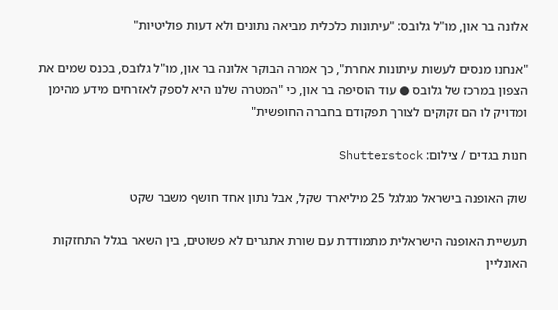אלונה בר און, מו"ל גלובס: "עיתונות כלכלית מביאה נתונים ולא דעות פוליטיות"

"אנחנו מנסים לעשות עיתונות אחרת", כך אמרה הבוקר אלונה בר און, מו"ל גלובס, בכנס שמים את הצפון במרכז של גלובס ● עוד הוסיפה בר און, כי "המטרה שלנו היא לספק לאזרחים מידע מהימן ומדויק לו הם זקוקים לצורך תפקודם בחברה החופשית"

חנות בגדים / צילום: Shutterstock

שוק האופנה בישראל מגלגל 25 מיליארד שקל, אבל נתון אחד חושף משבר שקט

תעשיית האופנה הישראלית מתמודדת עם שורת אתגרים לא פשוטים, בין השאר בגלל התחזקות האונליין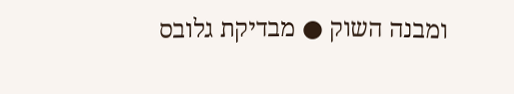ומבנה השוק ● מבדיקת גלובס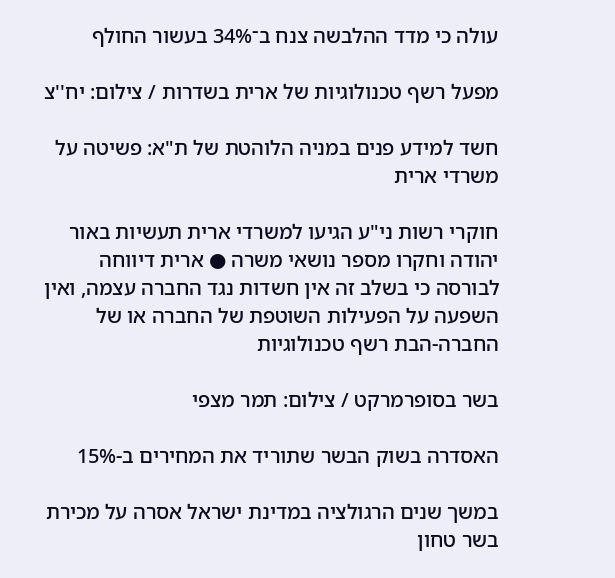עולה כי מדד ההלבשה צנח ב־34% בעשור החולף

מפעל רשף טכנולוגיות של ארית בשדרות / צילום: יח''צ

חשד למידע פנים במניה הלוהטת של ת"א: פשיטה על משרדי ארית

חוקרי רשות ני"ע הגיעו למשרדי ארית תעשיות באור יהודה וחקרו מספר נושאי משרה ● ארית דיווחה לבורסה כי בשלב זה אין חשדות נגד החברה עצמה, ואין השפעה על הפעילות השוטפת של החברה או של החברה-הבת רשף טכנולוגיות

בשר בסופרמרקט / צילום: תמר מצפי

האסדרה בשוק הבשר שתוריד את המחירים ב-15%

במשך שנים הרגולציה במדינת ישראל אסרה על מכירת בשר טחון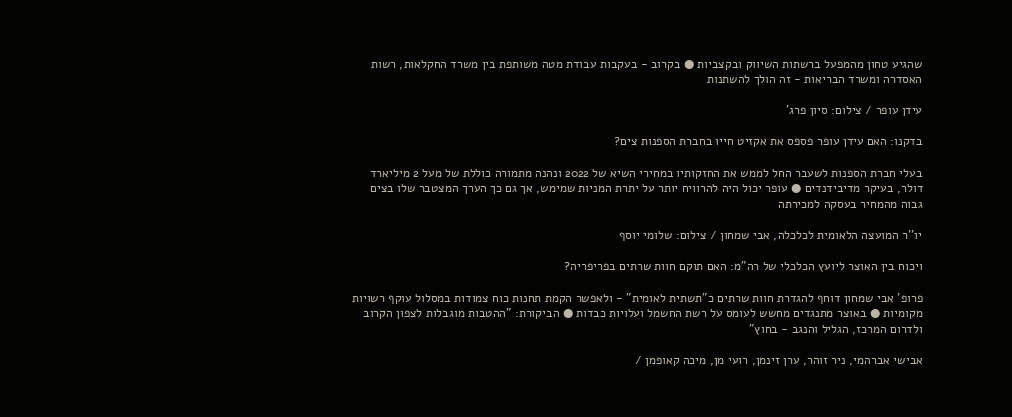שהגיע טחון מהמפעל ברשתות השיווק ובקצביות ● בקרוב - בעקבות עבודת מטה משותפת בין משרד החקלאות, רשות האסדרה ומשרד הבריאות - זה הולך להשתנות

עידן עופר / צילום: סיון פרג'

בדקנו: האם עידן עופר פספס את אקזיט חייו בחברת הספנות צים?

בעלי חברת הספנות לשעבר החל לממש את החזקותיו במחירי השיא של 2022 ונהנה מתמורה כוללת של מעל 2 מיליארד דולר, בעיקר מדיבידנדים ● עופר יכול היה להרוויח יותר על יתרת המניות שמימש, אך גם כך הערך המצטבר שלו בצים גבוה מהמחיר בעסקה למכירתה

יו''ר המועצה הלאומית לכלכלה, אבי שמחון / צילום: שלומי יוסף

ויכוח בין האוצר ליועץ הכלכלי של רה"מ: האם תוקם חוות שרתים בפריפריה?

פרופ' אבי שמחון דוחף להגדרת חוות שרתים כ"תשתית לאומית" - ולאפשר הקמת תחנות כוח צמודות במסלול עוקף רשויות מקומיות ● באוצר מתנגדים מחשש לעומס על רשת החשמל ועלויות כבדות ● הביקורת: "ההטבות מוגבלות לצפון הקרוב ולדרום המרכז, הגליל והנגב - בחוץ"

אבישי אברהמי, ניר זוהר, ערן זינמן, רועי מן, מיכה קאופמן /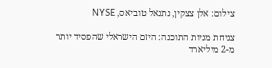צילום: אלן צצקין, נתנאל טוביאס, NYSE

צניחת מניות התוכנה: היזם הישראלי שהפסיד יותר מ-2 מיליארד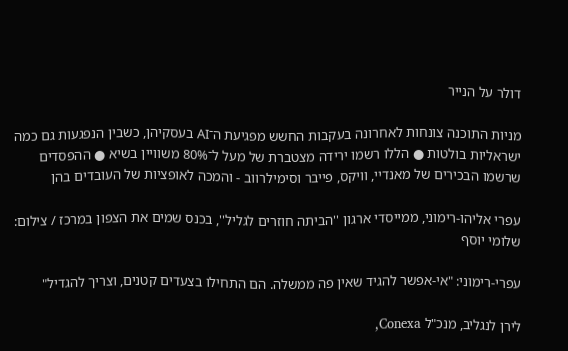דולר על הנייר

מניות התוכנה צונחות לאחרונה בעקבות החשש מפגיעת ה־AI בעסקיהן, כשבין הנפגעות גם כמה ישראליות בולטות ● הללו רשמו ירידה מצטברת של מעל ל־80% משוויין בשיא ● ההפסדים שרשמו הבכירים של מאנדיי, וויקס, פייבר וסימילרווב - והמכה לאופציות של העובדים בהן

עפרי אליהו-רימוני, ממייסדי ארגון ''הביתה חוזרים לגליל'', בכנס שמים את הצפון במרכז / צילום: שלומי יוסף

עפרי-רימוני: "אי-אפשר להגיד שאין פה ממשלה. הם התחילו בצעדים קטנים, וצריך להגדיל"

לירן לנגליב, מנכ"ל Conexa,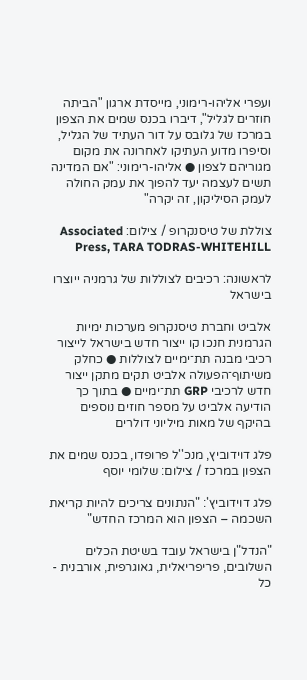ועפרי אליהו-רימוני, מייסדת ארגון "הביתה חוזרים לגליל", דיברו בכנס שמים את הצפון במרכז של גלובס על דור העתיד של הגליל, וסיפרו מדוע העתיקו לאחרונה את מקום מגוריהם לצפון ● אליהו-רימוני: "אם המדינה תשים לעצמה יעד להפוך את עמק החולה לעמק הסיליקון, זה יקרה"

צוללת של טיסנקרופ / צילום: Associated Press, TARA TODRAS-WHITEHILL

לראשונה: רכיבים לצוללות של גרמניה ייוצרו בישראל

אלביט וחברת טיסנקרופ מערכות ימיות הגרמנית חנכו קו ייצור חדש בישראל לייצור רכיבי מבנה תת־ימיים לצוללות ● כחלק משיתוף־הפעולה אלביט תקים מתקן ייצור חדש לרכיבי GRP תת־ימיים ● בתוך כך הודיעה אלביט על מספר חוזים נוספים בהיקף של מאות מיליוני דולרים

פלג דוידוביץ, מנכ''ל פרופדו, בכנס שמים את הצפון במרכז / צילום: שלומי יוסף

פלג דוידוביץ': "הנתונים צריכים להיות קריאת השכמה – הצפון הוא המרכז החדש"

"הנדל"ן בישראל עובד בשיטת הכלים השלובים, פריפריאלית, גאוגרפית, אורבנית - כל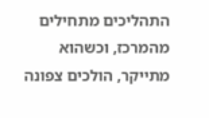התהליכים מתחילים מהמרכז, וכשהוא מתייקר, הולכים צפונה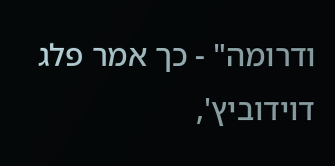ודרומה" - כך אמר פלג דוידוביץ',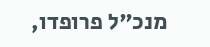מנכ"ל פרופדו,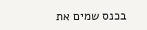בכנס שמים את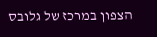הצפון במרכז של גלובס